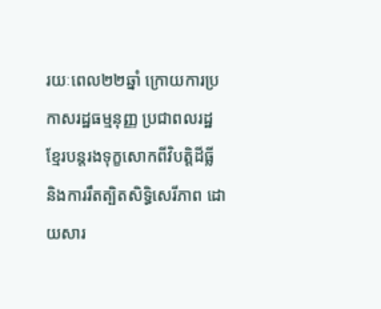រយៈពេល២២ឆ្នាំ ក្រោយការប្រកាសរដ្ឋធម្មនុញ្ញ ប្រជាពលរដ្ឋខ្មែរបន្តរងទុក្ខសោកពីវិបតិ្តដីធ្លី និងការរឹតត្បិតសិទ្ធិសេរីភាព ដោយសារ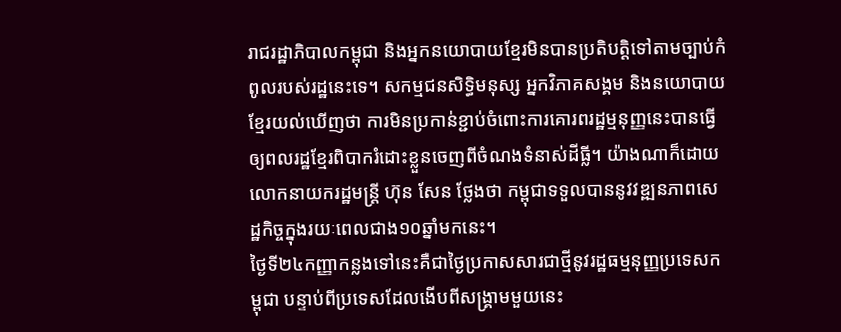រាជរដ្ឋាភិបាលកម្ពុជា និងអ្នកនយោបាយខ្មែរមិនបានប្រតិបត្តិទៅតាមច្បាប់កំពូលរបស់រដ្ឋនេះទេ។ សកម្មជនសិទ្ធិមនុស្ស អ្នកវិភាគសង្គម និងនយោបាយខ្មែរយល់ឃើញថា ការមិនប្រកាន់ខ្ជាប់ចំពោះការគោរពរដ្ឋម្មនុញ្ញនេះបានធ្វើឲ្យពលរដ្ឋខ្មែរពិបាករំដោះខ្លួនចេញពីចំណងទំនាស់ដីធ្លី។ យ៉ាងណាក៏ដោយ លោកនាយករដ្ឋមន្ត្រី ហ៊ុន សែន ថ្លែងថា កម្ពុជាទទួលបាននូវវឌ្ឍនភាពសេដ្ឋកិច្ចក្នុងរយៈពេលជាង១០ឆ្នាំមកនេះ។
ថ្ងៃទី២៤កញ្ញាកន្លងទៅនេះគឺជាថ្ងៃប្រកាសសារជាថ្មីនូវរដ្ឋធម្មនុញ្ញប្រទេសកម្ពុជា បន្ទាប់ពីប្រទេសដែលងើបពីសង្គ្រាមមួយនេះ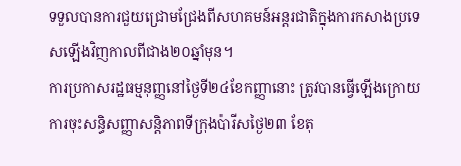ទទួលបានការជួយជ្រោមជ្រែងពីសហគមន៍អន្តរជាតិក្នុងការកសាងប្រទេសឡើងវិញកាលពីជាង២០ឆ្នាំមុន។
ការប្រកាសរដ្ឋធម្មនុញ្ញនៅថ្ងៃទី២៤ខែកញ្ញានោះ ត្រូវបានធ្វើឡើងក្រោយការចុះសន្ធិសញ្ញាសន្តិភាពទីក្រុងប៉ារីសថ្ងៃ២៣ ខែតុ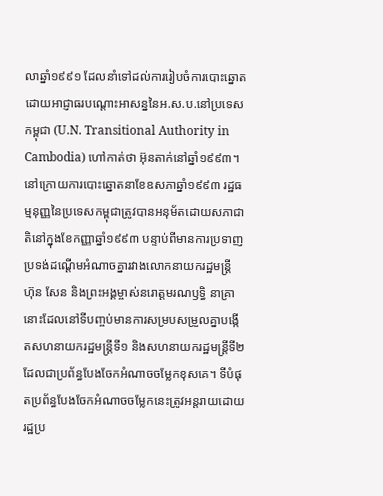លាឆ្នាំ១៩៩១ ដែលនាំទៅដល់ការរៀបចំការបោះឆ្នោតដោយអាជ្ញាធរបណ្តោះអាសន្ននៃអ.ស.ប.នៅប្រទេសកម្ពុជា (U.N. Transitional Authority in Cambodia) ហៅកាត់ថា អ៊ុនតាក់នៅឆ្នាំ១៩៩៣។
នៅក្រោយការបោះឆ្នោតនាខែឧសភាឆ្នាំ១៩៩៣ រដ្ឋធម្មនុញ្ញនៃប្រទេសកម្ពុជាត្រូវបានអនុម័តដោយសភាជាតិនៅក្នុងខែកញ្ញាឆ្នាំ១៩៩៣ បន្ទាប់ពីមានការប្រទាញប្រទង់ដណ្តើមអំណាចគ្នារវាងលោកនាយករដ្ឋមន្ត្រី ហ៊ុន សែន និងព្រះអង្គម្ចាស់នរោត្តមរណឫទ្ធិ នាគ្រានោះដែលនៅទីបញ្ចប់មានការសម្របសម្រួលគ្នាបង្កើតសហនាយករដ្ឋមន្ត្រីទី១ និងសហនាយករដ្ឋមន្ត្រីទី២ ដែលជាប្រព័ន្ធបែងចែកអំណាចចម្លែកខុសគេ។ ទីបំផុតប្រព័ន្ធបែងចែកអំណាចចម្លែកនេះត្រូវអន្តរាយដោយរដ្ឋប្រ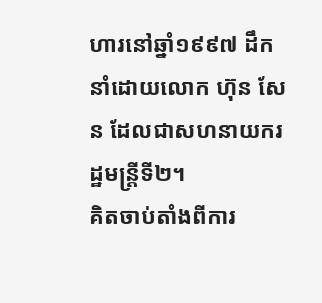ហារនៅឆ្នាំ១៩៩៧ ដឹកនាំដោយលោក ហ៊ុន សែន ដែលជាសហនាយករដ្ឋមន្ត្រីទី២។
គិតចាប់តាំងពីការ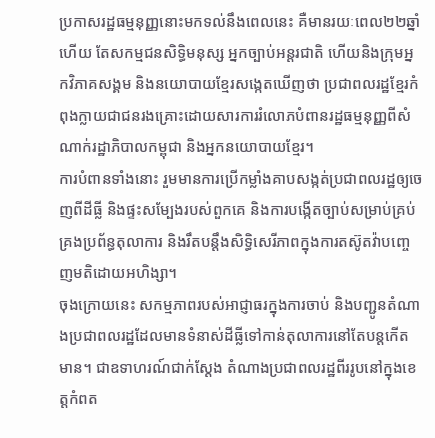ប្រកាសរដ្ឋធម្មនុញ្ញនោះមកទល់នឹងពេលនេះ គឺមានរយៈពេល២២ឆ្នាំហើយ តែសកម្មជនសិទ្ធិមនុស្ស អ្នកច្បាប់អន្តរជាតិ ហើយនិងក្រុមអ្នកវិភាគសង្គម និងនយោបាយខ្មែរសង្កេតឃើញថា ប្រជាពលរដ្ឋខ្មែរកំពុងក្លាយជាជនរងគ្រោះដោយសារការរំលោភបំពានរដ្ឋធម្មនុញ្ញពីសំណាក់រដ្ឋាភិបាលកម្ពុជា និងអ្នកនយោបាយខ្មែរ។
ការបំពានទាំងនោះ រួមមានការប្រើកម្លាំងគាបសង្កត់ប្រជាពលរដ្ឋឲ្យចេញពីដីធ្លី និងផ្ទះសម្បែងរបស់ពួកគេ និងការបង្កើតច្បាប់សម្រាប់គ្រប់គ្រងប្រព័ន្ធតុលាការ និងរឹតបន្តឹងសិទ្ធិសេរីភាពក្នុងការតស៊ូតវ៉ាបញ្ចេញមតិដោយអហិង្សា។
ចុងក្រោយនេះ សកម្មភាពរបស់អាជ្ញាធរក្នុងការចាប់ និងបញ្ជូនតំណាងប្រជាពលរដ្ឋដែលមានទំនាស់ដីធ្លីទៅកាន់តុលាការនៅតែបន្តកើតមាន។ ជាឧទាហរណ៍ជាក់ស្តែង តំណាងប្រជាពលរដ្ឋពីររូបនៅក្នុងខេត្តកំពត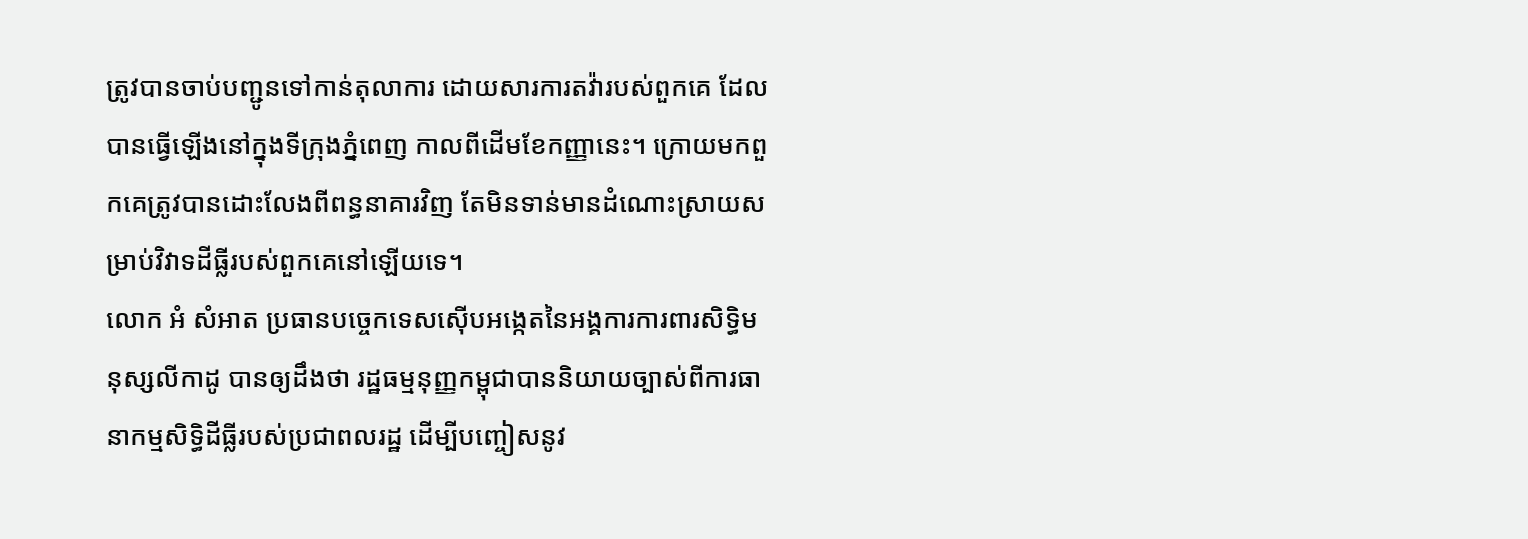ត្រូវបានចាប់បញ្ជូនទៅកាន់តុលាការ ដោយសារការតវ៉ារបស់ពួកគេ ដែលបានធ្វើឡើងនៅក្នុងទីក្រុងភ្នំពេញ កាលពីដើមខែកញ្ញានេះ។ ក្រោយមកពួកគេត្រូវបានដោះលែងពីពន្ធនាគារវិញ តែមិនទាន់មានដំណោះស្រាយសម្រាប់វិវាទដីធ្លីរបស់ពួកគេនៅឡើយទេ។
លោក អំ សំអាត ប្រធានបច្ចេកទេសស៊ើបអង្កេតនៃអង្គការការពារសិទ្ធិមនុស្សលីកាដូ បានឲ្យដឹងថា រដ្ឋធម្មនុញ្ញកម្ពុជាបាននិយាយច្បាស់ពីការធានាកម្មសិទ្ធិដីធ្លីរបស់ប្រជាពលរដ្ឋ ដើម្បីបញ្ចៀសនូវ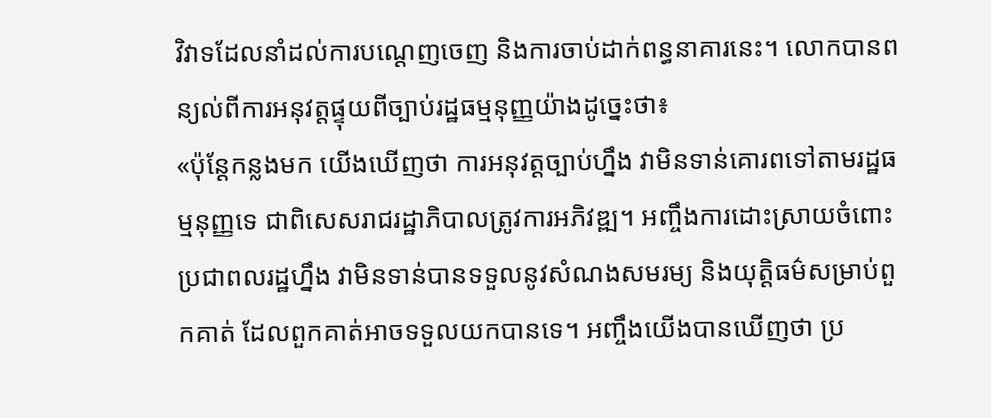វិវាទដែលនាំដល់ការបណ្តេញចេញ និងការចាប់ដាក់ពន្ធនាគារនេះ។ លោកបានពន្យល់ពីការអនុវត្តផ្ទុយពីច្បាប់រដ្ឋធម្មនុញ្ញយ៉ាងដូច្នេះថា៖
«ប៉ុន្តែកន្លងមក យើងឃើញថា ការអនុវត្តច្បាប់ហ្នឹង វាមិនទាន់គោរពទៅតាមរដ្ឋធម្មនុញ្ញទេ ជាពិសេសរាជរដ្ឋាភិបាលត្រូវការអភិវឌ្ឍ។ អញ្ចឹងការដោះស្រាយចំពោះប្រជាពលរដ្ឋហ្នឹង វាមិនទាន់បានទទួលនូវសំណងសមរម្យ និងយុត្តិធម៌សម្រាប់ពួកគាត់ ដែលពួកគាត់អាចទទួលយកបានទេ។ អញ្ចឹងយើងបានឃើញថា ប្រ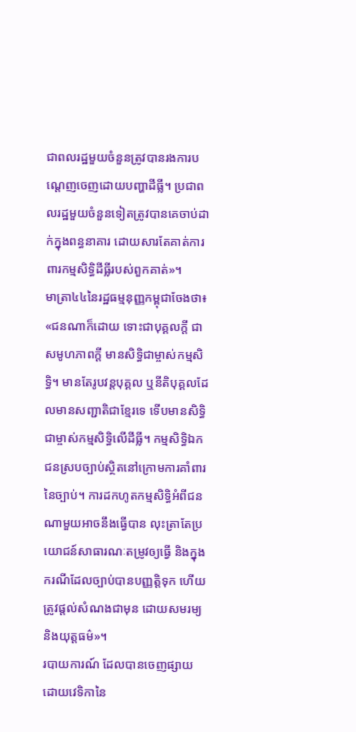ជាពលរដ្ឋមួយចំនួនត្រូវបានរងការបណ្តេញចេញដោយបញ្ហាដីធ្លី។ ប្រជាពលរដ្ឋមួយចំនួនទៀតត្រូវបានគេចាប់ដាក់ក្នុងពន្ធនាគារ ដោយសារតែគាត់ការពារកម្មសិទ្ធិដីធ្លីរបស់ពួកគាត់»។
មាត្រា៤៤នៃរដ្ឋធម្មនុញ្ញកម្ពុជាចែងថា៖
«ជនណាក៏ដោយ ទោះជាបុគ្គលក្តី ជាសមូហភាពក្តី មានសិទ្ធិជាម្ចាស់កម្មសិទ្ធិ។ មានតែរូបវន្តបុគ្គល ឬនីតិបុគ្គលដែលមានសញ្ជាតិជាខ្មែរទេ ទើបមានសិទ្ធិជាម្ចាស់កម្មសិទ្ធិលើដីធ្លី។ កម្មសិទ្ធិឯកជនស្របច្បាប់ស្ថិតនៅក្រោមការគាំពារនៃច្បាប់។ ការដកហូតកម្មសិទ្ធិអំពីជនណាមួយអាចនឹងធ្វើបាន លុះត្រាតែប្រយោជន៍សាធារណៈតម្រូវឲ្យធ្វើ និងក្នុងករណីដែលច្បាប់បានបញ្ញតិ្តទុក ហើយត្រូវផ្តល់សំណងជាមុន ដោយសមរម្យ និងយុត្តធម៌»។
របាយការណ៍ ដែលបានចេញផ្សាយដោយវេទិកានៃ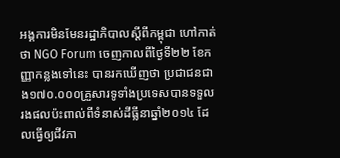អង្គការមិនមែនរដ្ឋាភិបាលស្តីពីកម្ពុជា ហៅកាត់ថា NGO Forum ចេញកាលពីថ្ងៃទី២២ ខែកញ្ញាកន្លងទៅនេះ បានរកឃើញថា ប្រជាជនជាង១៧០.០០០គ្រួសារទូទាំងប្រទេសបានទទួលរងផលប៉ះពាល់ពីទំនាស់ដីធ្លីនាឆ្នាំ២០១៤ ដែលធ្វើឲ្យជីវភា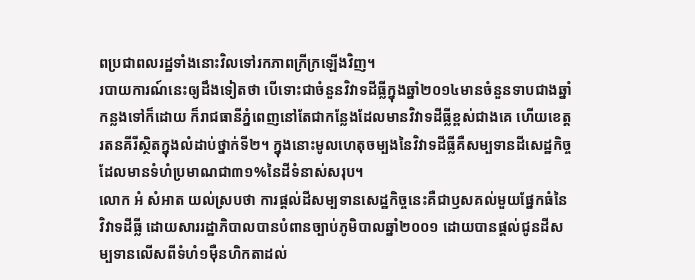ពប្រជាពលរដ្ឋទាំងនោះវិលទៅរកភាពក្រីក្រឡើងវិញ។
របាយការណ៍នេះឲ្យដឹងទៀតថា បើទោះជាចំនួនវិវាទដីធ្លីក្នុងឆ្នាំ២០១៤មានចំនួនទាបជាងឆ្នាំកន្លងទៅក៏ដោយ ក៏រាជធានីភ្នំពេញនៅតែជាកន្លែងដែលមានវិវាទដីធ្លីខ្ពស់ជាងគេ ហើយខេត្តរតនគីរីស្ថិតក្នុងលំដាប់ថ្នាក់ទី២។ ក្នុងនោះមូលហេតុចម្បងនៃវិវាទដីធ្លីគឺសម្បទានដីសេដ្ឋកិច្ច ដែលមានទំហំប្រមាណជា៣១%នៃដីទំនាស់សរុប។
លោក អំ សំអាត យល់ស្របថា ការផ្តល់ដីសម្បទានសេដ្ឋកិច្ចនេះគឺជាឫសគល់មួយផ្នែកធំនៃវិវាទដីធ្លី ដោយសាររដ្ឋាភិបាលបានបំពានច្បាប់ភូមិបាលឆ្នាំ២០០១ ដោយបានផ្តល់ជូនដីសម្បទានលើសពីទំហំ១ម៉ឺនហិកតាដល់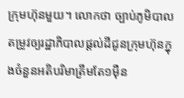ក្រុមហ៊ុនមួយ។ លោកថា ច្បាប់ភូមិបាលតម្រូវឲ្យរដ្ឋាភិបាលផ្តល់ដីជូនក្រុមហ៊ុនក្នុងចំនួនអតិបរិមាត្រឹមតែ១ម៉ឺន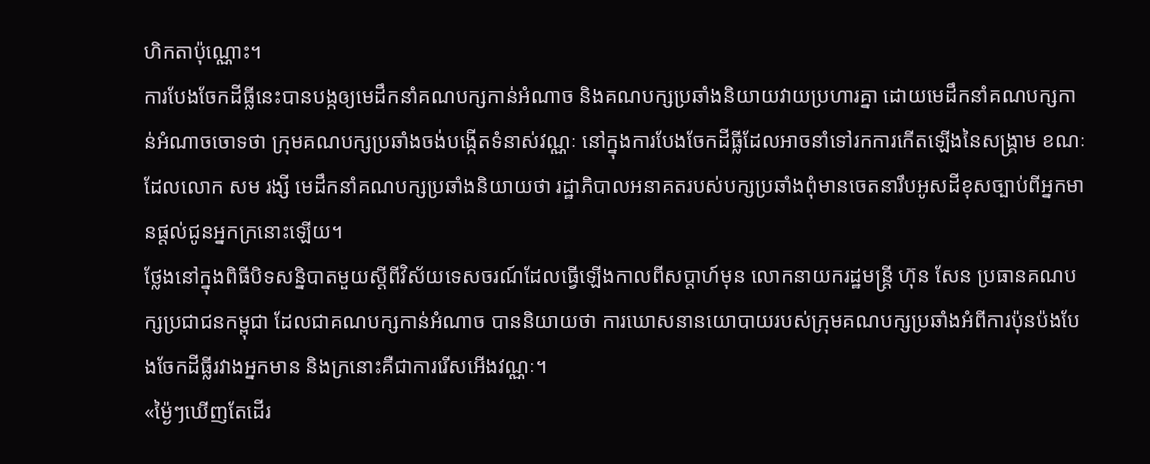ហិកតាប៉ុណ្ណោះ។
ការបែងចែកដីធ្លីនេះបានបង្កឲ្យមេដឹកនាំគណបក្សកាន់អំណាច និងគណបក្សប្រឆាំងនិយាយវាយប្រហារគ្នា ដោយមេដឹកនាំគណបក្សកាន់អំណាចចោទថា ក្រុមគណបក្សប្រឆាំងចង់បង្កើតទំនាស់វណ្ណៈ នៅក្នុងការបែងចែកដីធ្លីដែលអាចនាំទៅរកការកើតឡើងនៃសង្គ្រាម ខណៈដែលលោក សម រង្សី មេដឹកនាំគណបក្សប្រឆាំងនិយាយថា រដ្ឋាភិបាលអនាគតរបស់បក្សប្រឆាំងពុំមានចេតនារឹបអូសដីខុសច្បាប់ពីអ្នកមានផ្តល់ជូនអ្នកក្រនោះឡើយ។
ថ្លែងនៅក្នុងពិធីបិទសន្និបាតមួយស្តីពីវិស័យទេសចរណ៍ដែលធ្វើឡើងកាលពីសប្តាហ៍មុន លោកនាយករដ្ឋមន្រ្តី ហ៊ុន សែន ប្រធានគណបក្សប្រជាជនកម្ពុជា ដែលជាគណបក្សកាន់អំណាច បាននិយាយថា ការឃោសនានយោបាយរបស់ក្រុមគណបក្សប្រឆាំងអំពីការប៉ុនប៉ងបែងចែកដីធ្លីរវាងអ្នកមាន និងក្រនោះគឺជាការរើសអើងវណ្ណៈ។
«ម៉្ងៃៗឃើញតែដើរ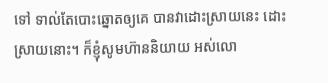ទៅ ទាល់តែបោះឆ្នោតឲ្យគេ បានវាដោះស្រាយនេះ ដោះស្រាយនោះ។ ក៏ខ្ញុំសូមហ៊ាននិយាយ អស់លោ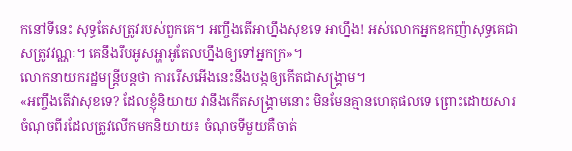កនៅទីនេះ សុទ្ធតែសត្រូវរបស់ពួកគេ។ អញ្ចឹងតើអាហ្នឹងសុខទេ អាហ្នឹង! អស់លោកអ្នកឧកញ៉ាសុទ្ធគេជាសត្រូវវណ្ណៈ។ គេនឹងរឹបអូសអ្ហាអូតែលហ្នឹងឲ្យទៅអ្នកក្រ»។
លោកនាយករដ្ឋមន្ត្រីបន្តថា ការរើសអើងនេះនឹងបង្កឲ្យកើតជាសង្គ្រាម។
«អញ្ចឹងតើវាសុខទេ? ដែលខ្ញុំនិយាយ វានឹងកើតសង្គ្រាមនោះ មិនមែនគ្មានហេតុផលទេ ព្រោះដោយសារចំណុចពីរដែលត្រូវលើកមកនិយាយ៖ ចំណុចទីមួយគឺចាត់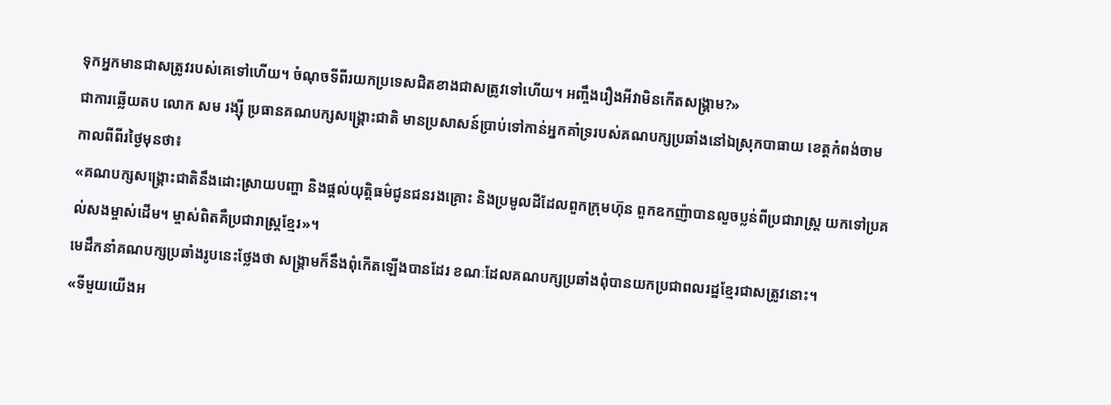ទុកអ្នកមានជាសត្រូវរបស់គេទៅហើយ។ ចំណុចទីពីរយកប្រទេសជិតខាងជាសត្រូវទៅហើយ។ អញ្ចឹងរឿងអីវាមិនកើតសង្គ្រាម?»
ជាការឆ្លើយតប លោក សម រង្ស៊ី ប្រធានគណបក្សសង្គ្រោះជាតិ មានប្រសាសន៍ប្រាប់ទៅកាន់អ្នកគាំទ្ររបស់គណបក្សប្រឆាំងនៅឯស្រុកបាធាយ ខេត្តកំពង់ចាម កាលពីពីរថ្ងៃមុនថា៖
«គណបក្សសង្គ្រោះជាតិនឹងដោះស្រាយបញ្ហា និងផ្តល់យុត្តិធម៌ជូនជនរងគ្រោះ និងប្រមូលដីដែលពួកក្រុមហ៊ុន ពួកឧកញ៉ាបានលួចប្លន់ពីប្រជារាស្រ្ត យកទៅប្រគល់សងម្ចាស់ដើម។ ម្ចាស់ពិតគឺប្រជារាស្រ្តខ្មែរ»។
មេដឹកនាំគណបក្សប្រឆាំងរូបនេះថ្លែងថា សង្គ្រាមក៏នឹងពុំកើតឡើងបានដែរ ខណៈដែលគណបក្សប្រឆាំងពុំបានយកប្រជាពលរដ្ឋខ្មែរជាសត្រូវនោះ។
«ទីមួយយើងអ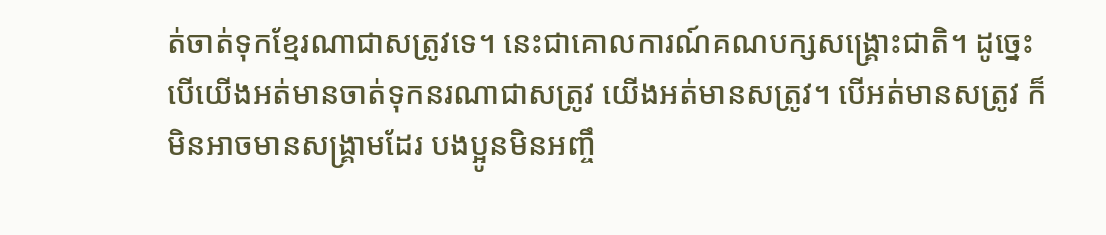ត់ចាត់ទុកខ្មែរណាជាសត្រូវទេ។ នេះជាគោលការណ៍គណបក្សសង្គ្រោះជាតិ។ ដូច្នេះបើយើងអត់មានចាត់ទុកនរណាជាសត្រូវ យើងអត់មានសត្រូវ។ បើអត់មានសត្រូវ ក៏មិនអាចមានសង្គ្រាមដែរ បងប្អូនមិនអញ្ចឹ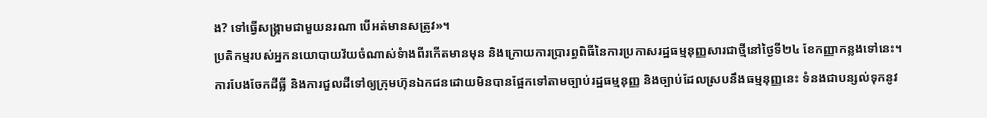ង? ទៅធ្វើសង្គ្រាមជាមួយនរណា បើអត់មានសត្រូវ»។
ប្រតិកម្មរបស់អ្នកនយោបាយវ័យចំណាស់ទំាងពីរកើតមានមុន និងក្រោយការប្រារព្ធពិធីនៃការប្រកាសរដ្ឋធម្មនុញ្ញសារជាថ្មីនៅថ្ងៃទី២៤ ខែកញ្ញាកន្លងទៅនេះ។
ការបែងចែកដីធ្លី និងការជួលដីទៅឲ្យក្រុមហ៊ុនឯកជនដោយមិនបានផ្អែកទៅតាមច្បាប់រដ្ឋធម្មនុញ្ញ និងច្បាប់ដែលស្របនឹងធម្មនុញ្ញនេះ ទំនងជាបន្សល់ទុកនូវ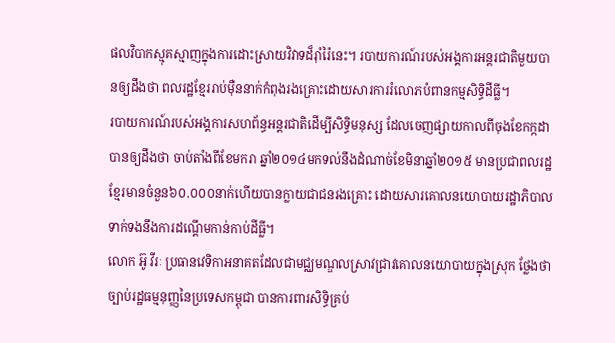ផលវិបាកស្មុគស្មាញក្នុងការដោះស្រាយវិវាទដ៏រ៉ាំរ៉ៃនេះ។ របាយការណ៍របស់អង្គការអន្តរជាតិមួយបានឲ្យដឹងថា ពលរដ្ឋខ្មែររាប់ម៉ឺននាក់កំពុងរងគ្រោះដោយសារការរំលោភបំពានកម្មសិទ្ធិដីធ្លី។
របាយការណ៍របស់អង្គការសហព័ន្ធអន្តរជាតិដើម្បីសិទ្ធិមនុស្ស ដែលចេញផ្សាយកាលពីចុងខែកក្កដា បានឲ្យដឹងថា ចាប់តាំងពីខែមករា ឆ្នាំ២០១៤មកទល់នឹងដំណាច់ខែមិនាឆ្នាំ២០១៥ មានប្រជាពលរដ្ឋខ្មែរមានចំនួន៦០.០០០នាក់ហើយបានក្លាយជាជនរងគ្រោះ ដោយសារគោលនយោបាយរដ្ឋាភិបាលទាក់ទងនឹងការដណ្តើមកាន់កាប់ដីធ្លី។
លោក អ៊ូ វីរៈ ប្រធានវេទិកាអនាគតដែលជាមជ្ឈមណ្ឌលស្រាវជ្រាវគោលនយោបាយក្នុងស្រុក ថ្លែងថា ច្បាប់រដ្ឋធម្មនុញ្ញនៃប្រទេសកម្ពុជា បានការពារសិទ្ធិគ្រប់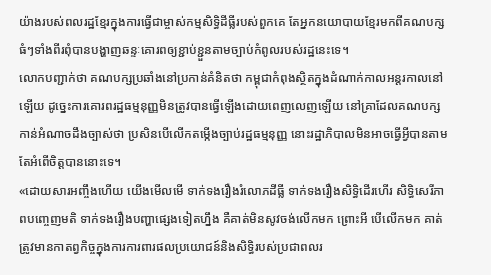យ៉ាងរបស់ពលរដ្ឋខ្មែរក្នុងការធ្វើជាម្ចាស់កម្មសិទ្ធិដីធ្លីរបស់ពួកគេ តែអ្នកនយោបាយខ្មែរមកពីគណបក្សធំៗទាំងពីរពុំបានបង្ហាញឆន្ទៈគោរពឲ្យខ្ជាប់ខ្ជួនតាមច្បាប់កំពូលរបស់រដ្ឋនេះទេ។
លោកបញ្ជាក់ថា គណបក្សប្រឆាំងនៅប្រកាន់គំនិតថា កម្ពុជាកំពុងស្ថិតក្នុងដំណាក់កាលអន្តរកាលនៅឡើយ ដូច្នេះការគោរពរដ្ឋធម្មនុញ្ញមិនត្រូវបានធ្វើឡើងដោយពេញលេញឡើយ នៅគ្រាដែលគណបក្សកាន់អំណាចដឹងច្បាស់ថា ប្រសិនបើលើកតម្កើងច្បាប់រដ្ឋធម្មនុញ្ញ នោះរដ្ឋាភិបាលមិនអាចធ្វើអ្វីបានតាមតែអំពើចិត្តបាននោះទេ។
«ដោយសារអញ្ចឹងហើយ យើងមើលមើ ទាក់ទងរឿងរំលោភដីធ្លី ទាក់ទងរឿងសិទ្ធិដើរហើរ សិទ្ធិសេរីភាពបញ្ចេញមតិ ទាក់ទងរឿងបញ្ហាផ្សេងទៀតហ្នឹង គឺគាត់មិនសូវចង់លើកមក ព្រោះអី បើលើកមក គាត់ត្រូវមានកាតព្វកិច្ចក្នុងការការពារផលប្រយោជន៍និងសិទ្ធិរបស់ប្រជាពលរ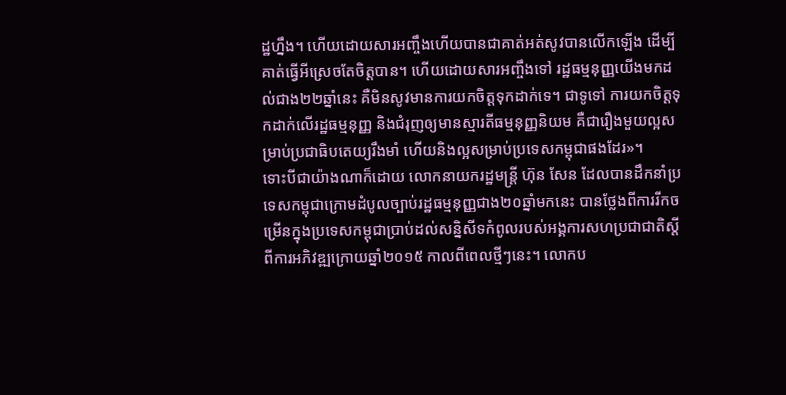ដ្ឋហ្នឹង។ ហើយដោយសារអញ្ចឹងហើយបានជាគាត់អត់សូវបានលើកឡើង ដើម្បីគាត់ធ្វើអីស្រេចតែចិត្តបាន។ ហើយដោយសារអញ្ចឹងទៅ រដ្ឋធម្មនុញ្ញយើងមកដល់ជាង២២ឆ្នាំនេះ គឺមិនសូវមានការយកចិត្តទុកដាក់ទេ។ ជាទូទៅ ការយកចិត្តទុកដាក់លើរដ្ឋធម្មនុញ្ញ និងជំរុញឲ្យមានស្មារតីធម្មនុញ្ញនិយម គឺជារឿងមួយល្អសម្រាប់ប្រជាធិបតេយ្យរឹងមាំ ហើយនិងល្អសម្រាប់ប្រទេសកម្ពុជាផងដែរ»។
ទោះបីជាយ៉ាងណាក៏ដោយ លោកនាយករដ្ឋមន្ត្រី ហ៊ុន សែន ដែលបានដឹកនាំប្រទេសកម្ពុជាក្រោមដំបូលច្បាប់រដ្ឋធម្មនុញ្ញជាង២០ឆ្នាំមកនេះ បានថ្លែងពីការរីកចម្រើនក្នុងប្រទេសកម្ពុជាប្រាប់ដល់សន្និសីទកំពូលរបស់អង្គការសហប្រជាជាតិស្តីពីការអភិវឌ្ឍក្រោយឆ្នាំ២០១៥ កាលពីពេលថ្មីៗនេះ។ លោកប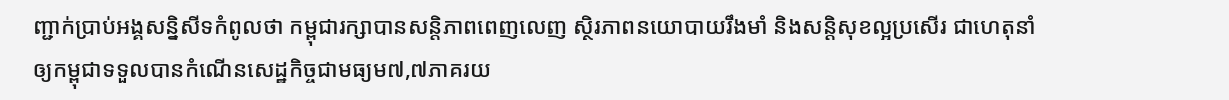ញ្ជាក់ប្រាប់អង្គសនិ្នសីទកំពូលថា កម្ពុជារក្សាបានសន្តិភាពពេញលេញ ស្ថិរភាពនយោបាយរឹងមាំ និងសន្តិសុខល្អប្រសើរ ជាហេតុនាំឲ្យកម្ពុជាទទួលបានកំណើនសេដ្ឋកិច្ចជាមធ្យម៧,៧ភាគរយ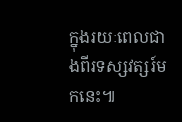ក្នុងរយៈពេលជាងពីរទស្សវត្សរ៍មកនេះ៕